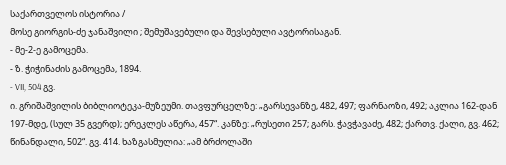საქართველოს ისტორია /
მოსე გიორგის-ძე ჯანაშვილი ; შემუშავებული და შევსებული ავტორისაგან.
- მე-2-ე გამოცემა.
- ზ. ჭიჭინაძის გამოცემა, 1894.
- VII, 504 გვ.
ი. გრიშაშვილის ბიბლიოტეკა-მუზეუმი. თავფურცელზე: „გარსევანზე, 482, 497; ფარნაოზი, 492; აკლია 162-დან 197-მდე, (სულ 35 გვერდ); ერეკლეს აწერა, 457“. კანზე: „რუსეთი 257; გარს. ჭავჭავაძე, 482; ქართვ. ქალი, გვ. 462; წინანდალი, 502“. გვ. 414. ხაზგასმულია: „ამ ბრძოლაში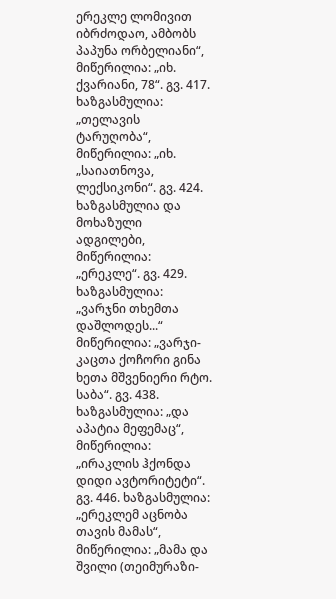ერეკლე ლომივით იბრძოდაო, ამბობს პაპუნა ორბელიანი“, მიწერილია: „იხ. ქვარიანი, 78“. გვ. 417. ხაზგასმულია: „თელავის ტარუღობა“, მიწერილია: „იხ. „საიათნოვა, ლექსიკონი“. გვ. 424. ხაზგასმულია და მოხაზული ადგილები, მიწერილია: „ერეკლე“. გვ. 429. ხაზგასმულია: „ვარჯნი თხემთა დაშლოდეს...“ მიწერილია: „ვარჯი-კაცთა ქოჩორი გინა ხეთა მშვენიერი რტო. საბა“. გვ. 438. ხაზგასმულია: „და აპატია მეფემაც“, მიწერილია: „ირაკლის ჰქონდა დიდი ავტორიტეტი“. გვ. 446. ხაზგასმულია: „ერეკლემ აცნობა თავის მამას“, მიწერილია: „მამა და შვილი (თეიმურაზი-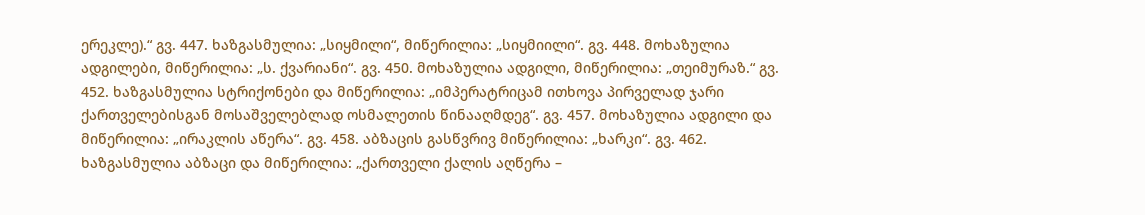ერეკლე).“ გვ. 447. ხაზგასმულია: „სიყმილი“, მიწერილია: „სიყმიილი“. გვ. 448. მოხაზულია ადგილები, მიწერილია: „ს. ქვარიანი“. გვ. 450. მოხაზულია ადგილი, მიწერილია: „თეიმურაზ.“ გვ. 452. ხაზგასმულია სტრიქონები და მიწერილია: „იმპერატრიცამ ითხოვა პირველად ჯარი ქართველებისგან მოსაშველებლად ოსმალეთის წინააღმდეგ“. გვ. 457. მოხაზულია ადგილი და მიწერილია: „ირაკლის აწერა“. გვ. 458. აბზაცის გასწვრივ მიწერილია: „ხარკი“. გვ. 462. ხაზგასმულია აბზაცი და მიწერილია: „ქართველი ქალის აღწერა –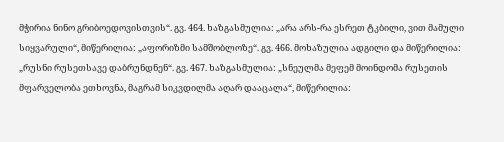მჭირია ნინო გრიბოედოვისთვის“. გვ. 464. ხაზგასმულია: „არა არს-რა ესრეთ ტკბილი, ვით მამული სიყვარული“, მიწერილია: „აფორიზმი სამშობლოზე“. გვ. 466. მოხაზულია ადგილი და მიწერილია: „რუსნი რუსეთსავე დაბრუნდნენ“. გვ. 467. ხაზგასმულია: „სნეულმა მეფემ მოინდომა რუსეთის მფარველობა ეთხოვნა, მაგრამ სიკვდილმა აღარ დააცალა“, მიწერილია: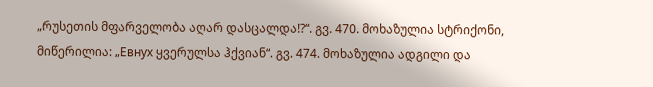„რუსეთის მფარველობა აღარ დასცალდა!?“. გვ. 470. მოხაზულია სტრიქონი, მიწერილია: „Евнух ყვერულსა ჰქვიან“. გვ. 474. მოხაზულია ადგილი და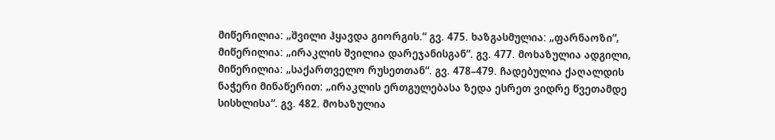მიწერილია: „შვილი ჰყავდა გიორგის.“ გვ. 475. ხაზგასმულია: „ფარნაოზი“, მიწერილია: „ირაკლის შვილია დარეჯანისგან“. გვ. 477. მოხაზულია ადგილი, მიწერილია: „საქართველო რუსეთთან“. გვ. 478–479. ჩადებულია ქაღალდის ნაჭერი მინაწერით: „ირაკლის ერთგულებასა ზედა ესრეთ ვიდრე წვეთამდე სისხლისა“. გვ. 482. მოხაზულია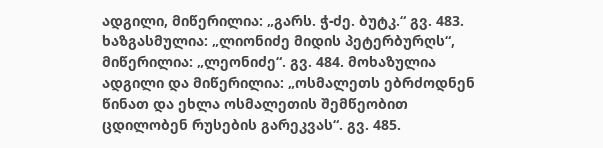ადგილი, მიწერილია: „გარს. ჭ-ძე. ბუტკ.“ გვ. 483. ხაზგასმულია: „ლიონიძე მიდის პეტერბურღს“, მიწერილია: „ლეონიძე“. გვ. 484. მოხაზულია ადგილი და მიწერილია: „ოსმალეთს ებრძოდნენ წინათ და ეხლა ოსმალეთის შემწეობით ცდილობენ რუსების გარეკვას“. გვ. 485.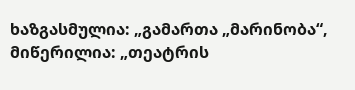ხაზგასმულია: „გამართა „მარინობა“, მიწერილია: „თეატრის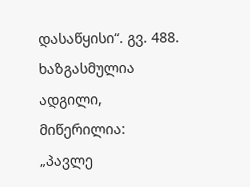დასაწყისი“. გვ. 488. ხაზგასმულია ადგილი, მიწერილია: „პავლე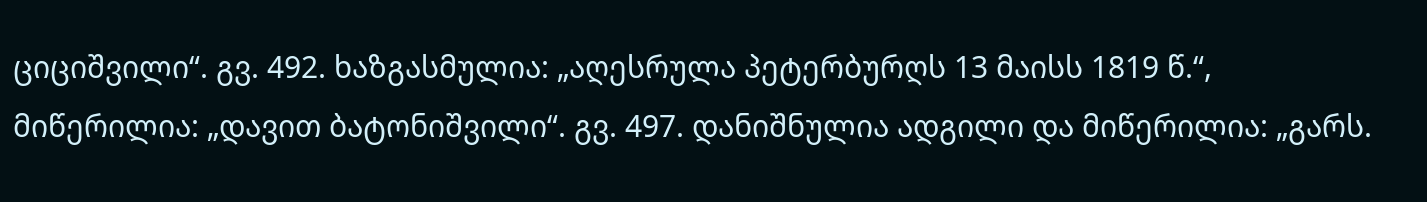ციციშვილი“. გვ. 492. ხაზგასმულია: „აღესრულა პეტერბურღს 13 მაისს 1819 წ.“, მიწერილია: „დავით ბატონიშვილი“. გვ. 497. დანიშნულია ადგილი და მიწერილია: „გარს.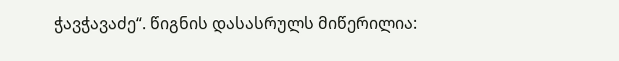ჭავჭავაძე“. წიგნის დასასრულს მიწერილია: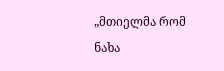„მთიელმა რომ ნახა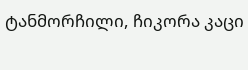ტანმორჩილი, ჩიკორა კაცი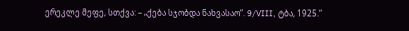ერეკლე მეფე, სთქვა: – „ქება სჯობდა ნახვასაო“. 9/VIII, ტბა, 1925.“